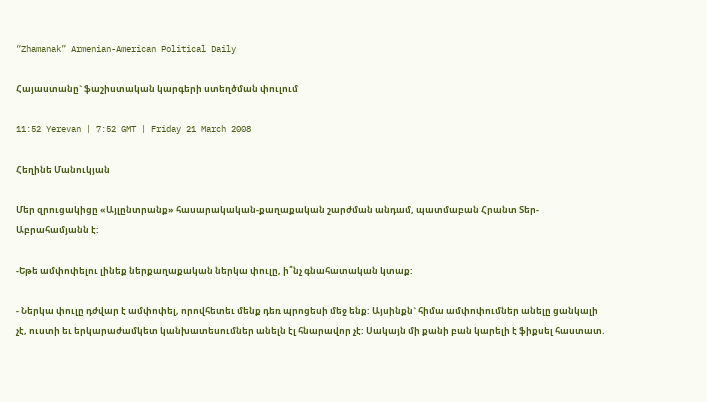“Zhamanak” Armenian-American Political Daily

Հայաստանը` ֆաշիստական կարգերի ստեղծման փուլում

11:52 Yerevan | 7:52 GMT | Friday 21 March 2008

Հեղինե Մանուկյան

Մեր զրուցակիցը «Այլընտրանք» հասարակական-քաղաքական շարժման անդամ, պատմաբան Հրանտ Տեր-Աբրահամյանն է:

-Եթե ամփոփելու լինեք ներքաղաքական ներկա փուլը, ի՞նչ գնահատական կտաք:

- Ներկա փուլը դժվար է ամփոփել, որովհետեւ մենք դեռ պրոցեսի մեջ ենք: Այսինքն` հիմա ամփոփումներ անելը ցանկալի չէ, ուստի եւ երկարաժամկետ կանխատեսումներ անելն էլ հնարավոր չէ: Սակայն մի քանի բան կարելի է ֆիքսել հաստատ.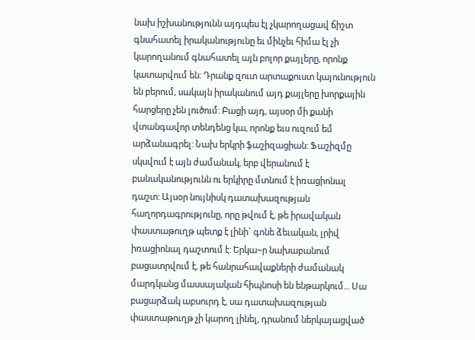նախ իշխանությունն այդպես էլ չկարողացավ ճիշտ գնահատել իրականությունը եւ մինչեւ հիմա էլ չի կարողանում գնահատել այն բոլոր քայլերը, որոնք կատարվում են: Դրանք զուտ արտաքուստ կայունություն են բերում, սակայն իրականում այդ քայլերը խորքային հարցերը չեն լուծում: Բացի այդ, այսօր մի քանի վտանգավոր տենդենց կա, որոնք եւս ուզում եմ արձանագրել: Նախ երկրի ֆաշիզացիան: Ֆաշիզմը սկսվում է այն ժամանակ, երբ վերանում է բանականությունն ու երկիրը մտնում է իռացիոնալ դաշտ: Այսօր նույնիսկ դատախազության հաղորդագրությունը, որը թվում է, թե իրավական փաստաթուղթ պետք է լինի` գոնե ձեւական, լրիվ իռացիոնալ դաշտում է: Երկա~ր նախաբանում բացատրվում է, թե հանրահավաքների ժամանակ մարդկանց մասսայական հիպնոսի են ենթարկում... Սա բացարձակ աբսուրդ է, սա դատախազության փաստաթուղթ չի կարող լինել, դրանում ներկայացված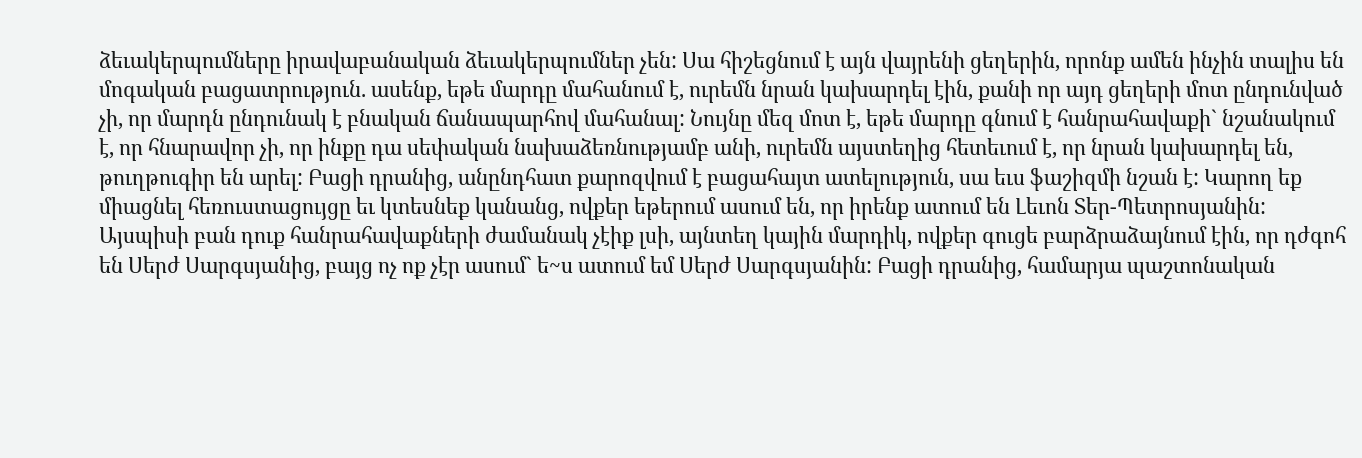ձեւակերպումները իրավաբանական ձեւակերպումներ չեն: Սա հիշեցնում է այն վայրենի ցեղերին, որոնք ամեն ինչին տալիս են մոգական բացատրություն. ասենք, եթե մարդը մահանում է, ուրեմն նրան կախարդել էին, քանի որ այդ ցեղերի մոտ ընդունված չի, որ մարդն ընդունակ է բնական ճանապարհով մահանալ: Նույնը մեզ մոտ է, եթե մարդը գնում է հանրահավաքի` նշանակում է, որ հնարավոր չի, որ ինքը դա սեփական նախաձեռնությամբ անի, ուրեմն այստեղից հետեւում է, որ նրան կախարդել են, թուղթուգիր են արել: Բացի դրանից, անընդհատ քարոզվում է բացահայտ ատելություն, սա եւս ֆաշիզմի նշան է: Կարող եք միացնել հեռուստացույցը եւ կտեսնեք կանանց, ովքեր եթերում ասում են, որ իրենք ատում են Լեւոն Տեր-Պետրոսյանին: Այսպիսի բան դուք հանրահավաքների ժամանակ չէիք լսի, այնտեղ կային մարդիկ, ովքեր գուցե բարձրաձայնում էին, որ դժգոհ են Սերժ Սարգսյանից, բայց ոչ ոք չէր ասում` ե~ս ատում եմ Սերժ Սարգսյանին: Բացի դրանից, համարյա պաշտոնական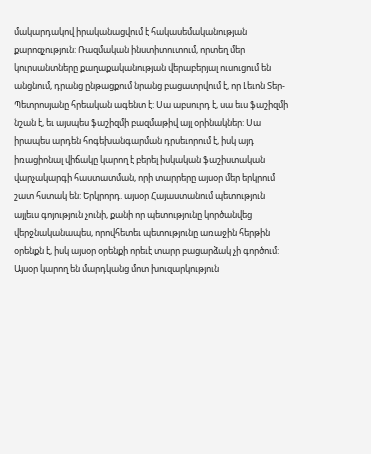մակարդակով իրականացվում է հակասեմականության քարոզչություն: Ռազմական ինստիտուտում, որտեղ մեր կուրսանտները քաղաքականության վերաբերյալ ուսուցում են անցնում, դրանց ընթացքում նրանց բացատրվում է, որ Լեւոն Տեր-Պետրոսյանը հրեական ագենտ է: Սա աբսուրդ է, սա եւս ֆաշիզմի նշան է, եւ այսպես ֆաշիզմի բազմաթիվ այլ օրինակներ: Սա իրապես արդեն հոգեխանգարման դրսեւորում է, իսկ այդ իռացիոնալ վիճակը կարող է բերել իսկական ֆաշիստական վարչակարգի հաստատման, որի տարրերը այսօր մեր երկրում շատ հստակ են: Երկրորդ. այսօր Հայաստանում պետություն այլեւս գոյություն չունի, քանի որ պետությունը կործանվեց վերջնականապես, որովհետեւ պետությունը առաջին հերթին օրենքն է, իսկ այսօր օրենքի որեւէ տարր բացարձակ չի գործում: Այսօր կարող են մարդկանց մոտ խուզարկություն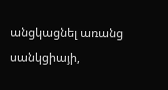անցկացնել առանց սանկցիայի,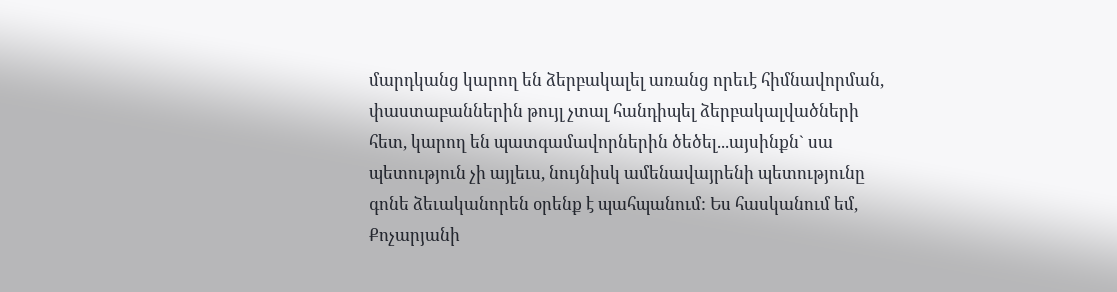մարդկանց կարող են ձերբակալել առանց որեւէ հիմնավորման, փաստաբաններին թույլ չտալ հանդիպել ձերբակալվածների հետ, կարող են պատգամավորներին ծեծել...այսինքն` սա պետություն չի այլեւս, նույնիսկ ամենավայրենի պետությունը գոնե ձեւականորեն օրենք է պահպանում: Ես հասկանում եմ, Քոչարյանի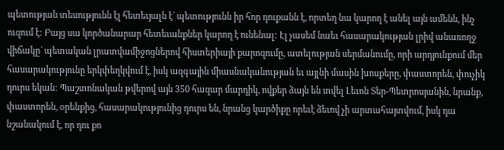պետության տեսությունն էլ հետեւյալն է` պետությունն իր հոր դուքանն է, որտեղ նա կարող է անել այն ամենն, ինչ ուզում է: Բայց սա կործանարար հետեւանքներ կարող է ունենալ: Էլ չասեմ նաեւ հասարակության լրիվ անառողջ վիճակը` պետական լրատվամիջոցներով հիստերիայի քարոզումը, ատելության սերմանումը, որի արդյունքում մեր հասարակությունը երկփեղկվում է, իսկ ազգային միասնականության եւ այլնի մասին խոսքերը, փաստորեն, փուչիկ դուրս եկան: Պաշտոնական թվերով այն 350 հազար մարդիկ, ովքեր ձայն են տվել Լեւոն Տեր-Պետրոսյանին, նրանք, փաստորեն, օրենքից, հասարակությունից դուրս են, նրանց կարծիքը որեւէ ձեւով չի արտահայտվում, իսկ դա նշանակում է, որ դու քո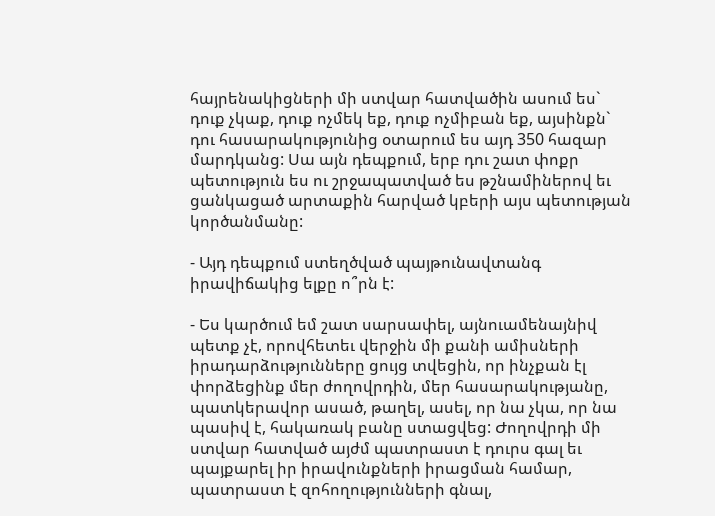հայրենակիցների մի ստվար հատվածին ասում ես` դուք չկաք, դուք ոչմեկ եք, դուք ոչմիբան եք, այսինքն` դու հասարակությունից օտարում ես այդ 350 հազար մարդկանց: Սա այն դեպքում, երբ դու շատ փոքր պետություն ես ու շրջապատված ես թշնամիներով եւ ցանկացած արտաքին հարված կբերի այս պետության կործանմանը:

- Այդ դեպքում ստեղծված պայթունավտանգ իրավիճակից ելքը ո՞րն է:

- Ես կարծում եմ շատ սարսափել, այնուամենայնիվ պետք չէ, որովհետեւ վերջին մի քանի ամիսների իրադարձությունները ցույց տվեցին, որ ինչքան էլ փորձեցինք մեր ժողովրդին, մեր հասարակությանը, պատկերավոր ասած, թաղել, ասել, որ նա չկա, որ նա պասիվ է, հակառակ բանը ստացվեց: Ժողովրդի մի ստվար հատված այժմ պատրաստ է դուրս գալ եւ պայքարել իր իրավունքների իրացման համար, պատրաստ է զոհողությունների գնալ,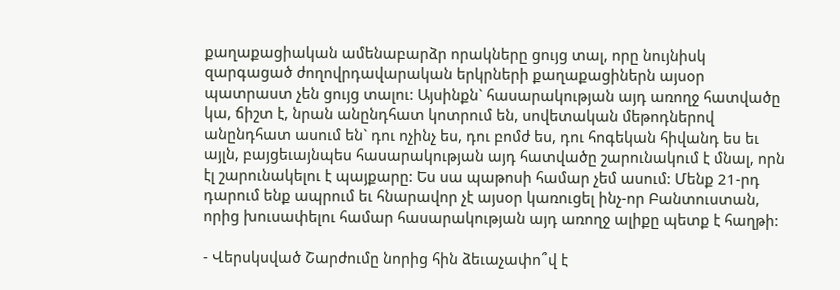քաղաքացիական ամենաբարձր որակները ցույց տալ, որը նույնիսկ զարգացած ժողովրդավարական երկրների քաղաքացիներն այսօր պատրաստ չեն ցույց տալու: Այսինքն` հասարակության այդ առողջ հատվածը կա, ճիշտ է, նրան անընդհատ կոտրում են, սովետական մեթոդներով անընդհատ ասում են` դու ոչինչ ես, դու բոմժ ես, դու հոգեկան հիվանդ ես եւ այլն, բայցեւայնպես հասարակության այդ հատվածը շարունակում է մնալ, որն էլ շարունակելու է պայքարը: Ես սա պաթոսի համար չեմ ասում: Մենք 21-րդ դարում ենք ապրում եւ հնարավոր չէ այսօր կառուցել ինչ-որ Բանտուստան, որից խուսափելու համար հասարակության այդ առողջ ալիքը պետք է հաղթի:

- Վերսկսված Շարժումը նորից հին ձեւաչափո՞վ է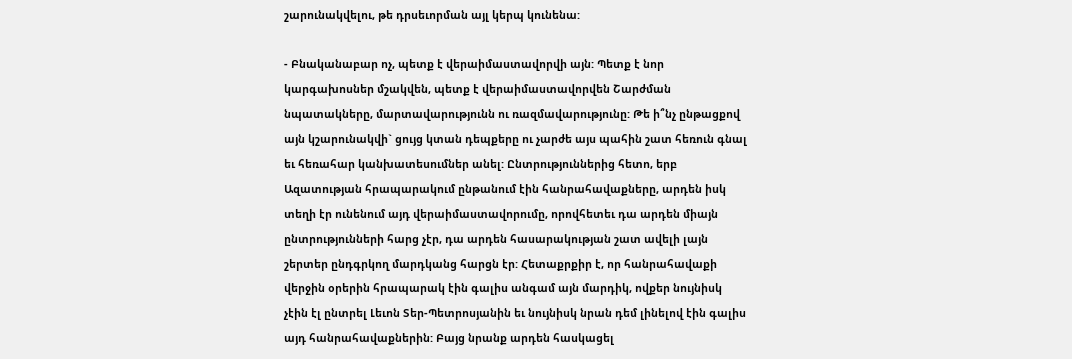շարունակվելու, թե դրսեւորման այլ կերպ կունենա:

- Բնականաբար ոչ, պետք է վերաիմաստավորվի այն: Պետք է նոր կարգախոսներ մշակվեն, պետք է վերաիմաստավորվեն Շարժման նպատակները, մարտավարությունն ու ռազմավարությունը: Թե ի՞նչ ընթացքով այն կշարունակվի` ցույց կտան դեպքերը ու չարժե այս պահին շատ հեռուն գնալ եւ հեռահար կանխատեսումներ անել: Ընտրություններից հետո, երբ Ազատության հրապարակում ընթանում էին հանրահավաքները, արդեն իսկ տեղի էր ունենում այդ վերաիմաստավորումը, որովհետեւ դա արդեն միայն ընտրությունների հարց չէր, դա արդեն հասարակության շատ ավելի լայն շերտեր ընդգրկող մարդկանց հարցն էր: Հետաքրքիր է, որ հանրահավաքի վերջին օրերին հրապարակ էին գալիս անգամ այն մարդիկ, ովքեր նույնիսկ չէին էլ ընտրել Լեւոն Տեր-Պետրոսյանին եւ նույնիսկ նրան դեմ լինելով էին գալիս այդ հանրահավաքներին: Բայց նրանք արդեն հասկացել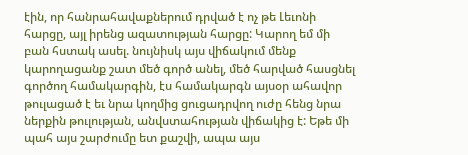էին, որ հանրահավաքներում դրված է ոչ թե Լեւոնի հարցը, այլ իրենց ազատության հարցը: Կարող եմ մի բան հստակ ասել. նույնիսկ այս վիճակում մենք կարողացանք շատ մեծ գործ անել, մեծ հարված հասցնել գործող համակարգին, էս համակարգն այսօր ահավոր թուլացած է եւ նրա կողմից ցուցադրվող ուժը հենց նրա ներքին թուլության, անվստահության վիճակից է: Եթե մի պահ այս շարժումը ետ քաշվի, ապա այս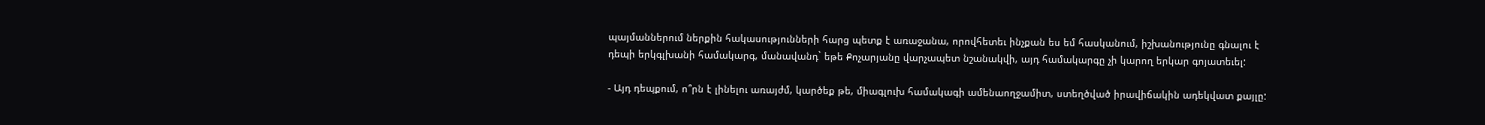պայմաններում ներքին հակասությունների հարց պետք է առաջանա, որովհետեւ ինչքան ես եմ հասկանում, իշխանությունը գնալու է դեպի երկգլխանի համակարգ, մանավանդ` եթե Քոչարյանը վարչապետ նշանակվի, այդ համակարգը չի կարող երկար գոյատեւել:

- Այդ դեպքում, ո՞րն է լինելու առայժմ, կարծեք թե, միագլուխ համակագի ամենաողջամիտ, ստեղծված իրավիճակին ադեկվատ քայլը: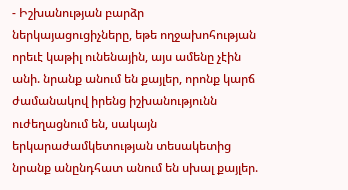- Իշխանության բարձր ներկայացուցիչները, եթե ողջախոհության որեւէ կաթիլ ունենային, այս ամենը չէին անի. նրանք անում են քայլեր, որոնք կարճ ժամանակով իրենց իշխանությունն ուժեղացնում են, սակայն երկարաժամկետության տեսակետից նրանք անընդհատ անում են սխալ քայլեր.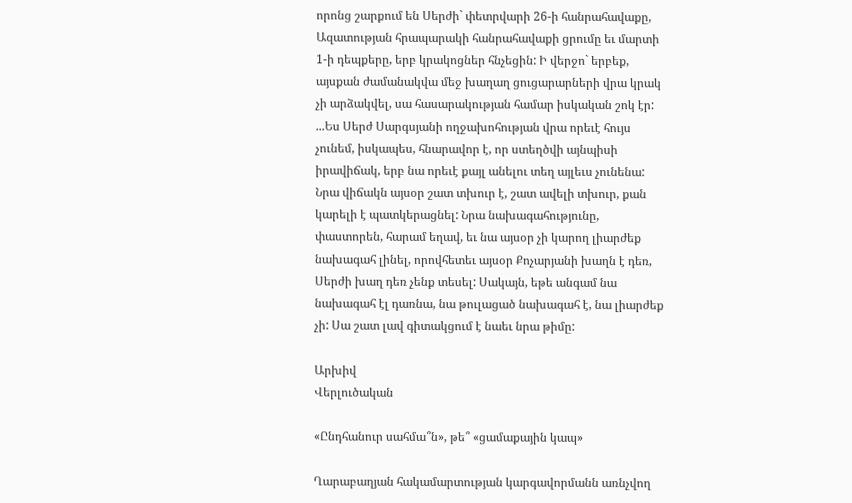որոնց շարքում են Սերժի` փետրվարի 26-ի հանրահավաքը, Ազատության հրապարակի հանրահավաքի ցրումը եւ մարտի 1-ի դեպքերը, երբ կրակոցներ հնչեցին: Ի վերջո` երբեք, այսքան ժամանակվա մեջ խաղաղ ցուցարարների վրա կրակ չի արձակվել, սա հասարակության համար իսկական շոկ էր: ...Ես Սերժ Սարգսյանի ողջախոհության վրա որեւէ հույս չունեմ, իսկապես, հնարավոր է, որ ստեղծվի այնպիսի իրավիճակ, երբ նա որեւէ քայլ անելու տեղ այլեւս չունենա: Նրա վիճակն այսօր շատ տխուր է, շատ ավելի տխուր, քան կարելի է պատկերացնել: Նրա նախագահությունը, փաստորեն, հարամ եղավ, եւ նա այսօր չի կարող լիարժեք նախագահ լինել, որովհետեւ այսօր Քոչարյանի խաղն է դեռ, Սերժի խաղ դեռ չենք տեսել: Սակայն, եթե անգամ նա նախագահ էլ դառնա, նա թուլացած նախագահ է, նա լիարժեք չի: Սա շատ լավ գիտակցում է նաեւ նրա թիմը:

Արխիվ
Վերլուծական

«Ընդհանուր սահմա՞ն», թե՞ «ցամաքային կապ»

Ղարաբաղյան հակամարտության կարգավորմանն առնչվող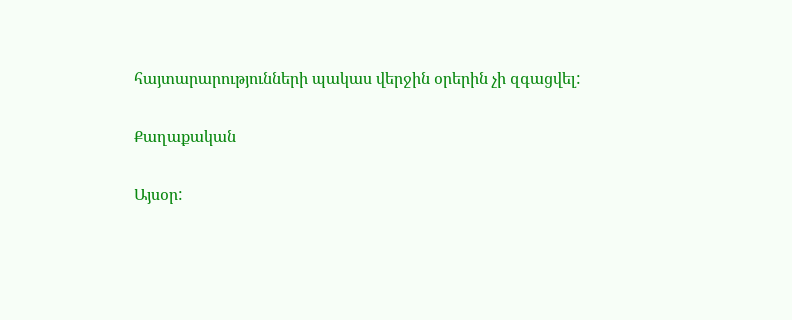հայտարարությունների պակաս վերջին օրերին չի զգացվել:

Քաղաքական

Այսօր: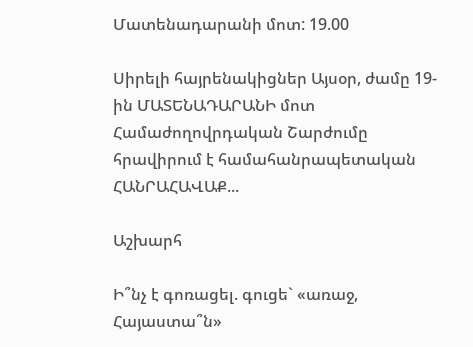Մատենադարանի մոտ: 19.00

Սիրելի հայրենակիցներ Այսօր, ժամը 19-ին ՄԱՏԵՆԱԴԱՐԱՆԻ մոտ Համաժողովրդական Շարժումը հրավիրում է համահանրապետական ՀԱՆՐԱՀԱՎԱՔ...

Աշխարհ

Ի՞նչ է գոռացել. գուցե` «առաջ, Հայաստա՞ն»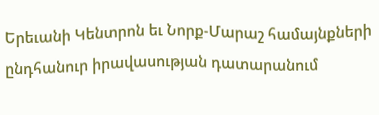Երեւանի Կենտրոն եւ Նորք-Մարաշ համայնքների ընդհանուր իրավասության դատարանում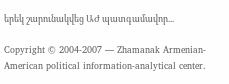երեկ շարունակվեց ԱԺ պատգամավոր...

Copyright © 2004-2007 — Zhamanak Armenian-American political information-analytical center.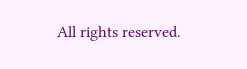All rights reserved.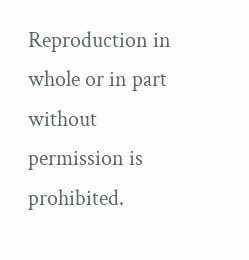Reproduction in whole or in part without permission is prohibited.